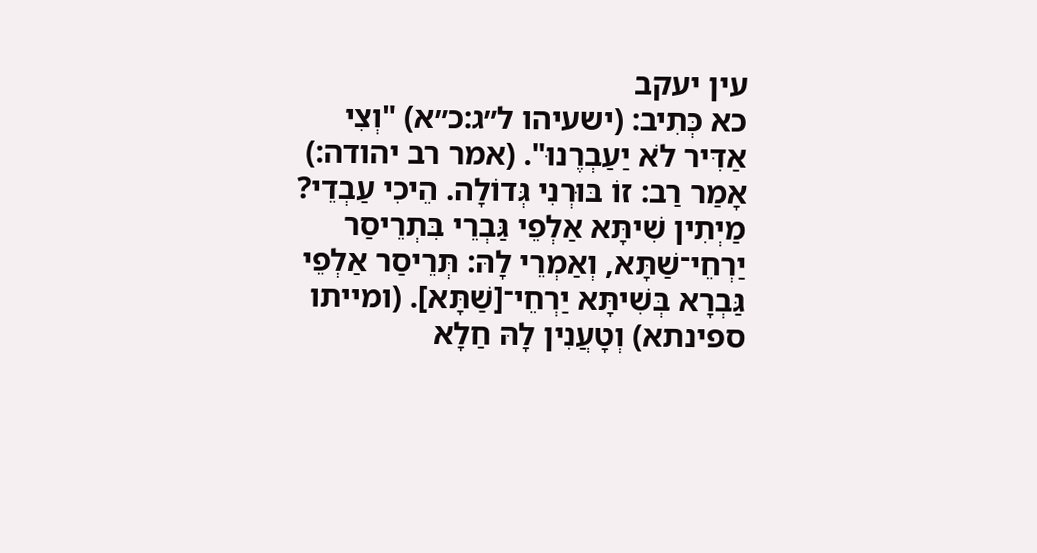עין יעקב
כא כְּתִיב: (ישעיהו ל״ג:כ״א) "וְצִי אַדִּיר לֹא יַעַבְרֶנוּ". (אמר רב יהודה:) אָמַר רַב: זוֹ בּוּרְנִי גְּדוֹלָה. הֵיכִי עַבְדֵי? מַיְתִין שִׁיתָּא אַלְפֵי גַּבְרֵי בִּתְרֵיסַר יַרְחֵי־שַׁתָּא, וְאַמְרֵי לָהּ: תְּרֵיסַר אַלְפֵי גַּבְרָא בְּשִׁיתָּא יַרְחֵי־[שַׁתָּא]. (ומייתו ספינתא) וְטָעֲנִין לָהּ חַלָא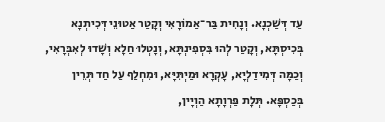עַד דְּשַׁכְנָא. וְנָחִית בַּר־אַמוֹרָאִי וְקָטַר אַטוּנֵי דְּכִיתְנָא בְּכִיסְתָּא, וְקָטַר לְהוּ בִּסְפִינְתָּא, וְנָטְלוּ חַלָא וְשָׁדוּ לְאִבְּרָאִי, וְכַמָּה דְּמִידַלְיָא, עָקְרָא וּמַיְתִּיָּא, וּמִחְלַף עַל חַד תְּרֵין בְּכַסְפָּא. תְּלָת פַּרְוָתָא הַוְיָין,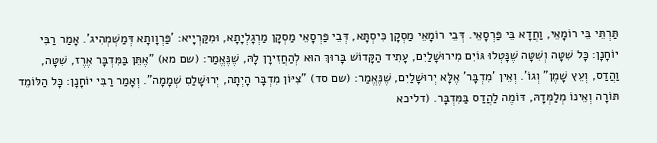תַּרְתֵּי בֵּי רוֹמָאֵי, וַחֲדָא בֵּי פַּרְסָאֵי. דְּבֵי רוֹמָאֵי מַסְקָן כִּיסְתָּא, דְּבֵי פַּרְסָאֵי מַסְקָן מַרְגָלְיָתָא, וּמִקַּרְיָיא: 'פַּרְוָותָא דְּמַשְׁמְהִיג'. אָמַר רַבִּי יוֹחָנָן: כָּל שִׁטָּה וְשִׁטָּה שֶׁנָּטְלוּ גּוֹיִם מִירוּשָׁלַיִם, עָתִיד הַקָּדוֹשׁ בָּרוּךְ הוּא לְהַחֲזִירָן לָהּ, שֶׁנֶּאֱמַר: (שם מא) "אֶתֵּן בַּמִּדְבָּר אֶרֶז, שִׁטָּה, וַהֲדַס, וְעֵץ שָׁמֶן" וְגוֹ'. וְאֵין 'מִדְבָּר' אֶלָּא יְרוּשָׁלַיִם, שֶׁנֶּאֱמַר: (שם סד) "צִיּוֹן מִדְבָּר הָיְתָה, יְרוּשָׁלַםִ שְׁמָמָה". וְאָמַר רַבִּי יוֹחָנָן: כָּל הַלּוֹמֵד תּוֹרָה וְאֵינוֹ מְלַמְּדָהּ, דּוֹמֶה לַהֲדַס בַּמִּדְבָּר. (דליכא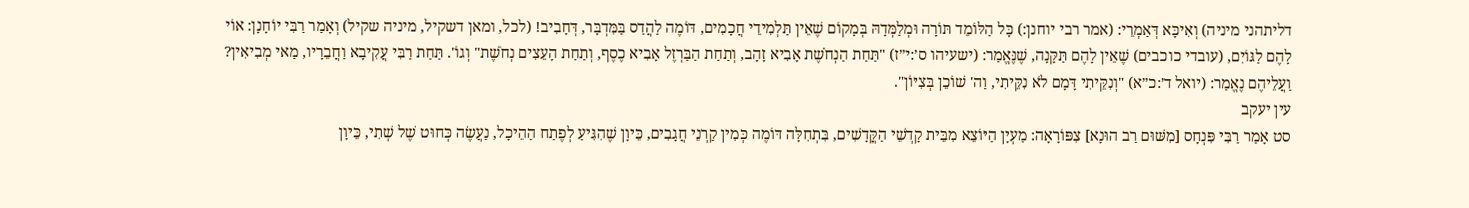דליתהני מיניה) וְאִיכָּא דְּאַמְרֵי: (אמר רבי יוחנן:) כָּל הַלּוֹמֵד תּוֹרָה וּמְלַמְּדָהּ בְּמָקוֹם שֶׁאֵין תַּלְמִידֵי חֲכָמִים, דּוֹמֶה לַהֲדַס בַּמִּדְבָּר, דְּחָבִיב! (לכל, ומאן דשקיל, מיניה שקיל) וְאָמַר רַבִּי יוֹחָנָן: אוֹי לָהֶם לַגּוֹיִם, (עובדי כוכבים) שֶׁאֵין לָהֶם תַּקָּנָה, שֶׁנֶּאֱמַר: (ישעיהו ס׳:י״ז) "תַּחַת הַנְחֹשֶׁת אָבִיא זָהָב, וְתַחַת הַבַּרְזֶל אָבִיא כֶסֶף, וְתַחַת הָעֵצִים נְחֹשֶׁת" וְגוֹ'. תַּחַת רַבִּי עֲקִיבָא וַחֲבֵרָיו, מַאי מְבִיאִין? וַעֲלֵיהֶם נֶאֱמַר: (יואל ד׳:כ״א) "וְנִקֵּיתִי דָּמָם לֹא נִקֵּיתִי, וַה' שׁוֹכֵן בְּצִיּוֹן".
עין יעקב
סט אָמַר רַבִּי פִּנְחָס [מִשּׁוּם רַב הוּנָא] צִפּוֹרָאָה: מַעְיָן הַיּוֹצֵא מִבֵּית קָדְשֵׁי הַקֳּדָשִׁים, בִּתְחִלָּה דּוֹמֶה כְּמִין קַרְנֵי חֲגָבִים, כֵּיוָן שֶׁהִגִּיעַ לְפֶתַח הַהֵיכָל, נַעֲשֶׂה כְּחוּט שֶׁל שְׁתִי, כֵּיוָן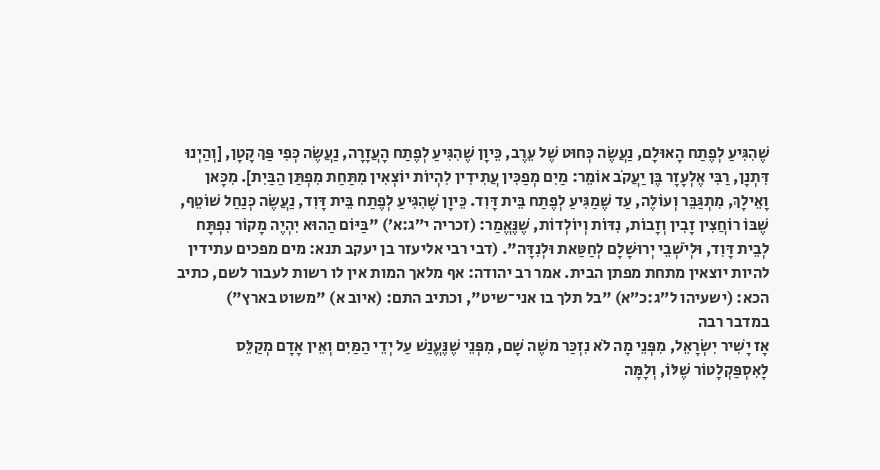שֶׁהִגִּיעַ לְפֶתַח הָאוּלָם, נַעֲשֶׂה כְּחוּט שֶׁל עֵרֶב, כֵּיוָן שֶׁהִגִּיעַ לְפֶתַח הָעֲזָרָה, נַעֲשֶׂה כְּפִי פַּךְ קָטָן, [וְהַיְנוּ דִּתְנָן, רַבִּי אֶלְעָזָר בֶּן יַעֲקֹב אוֹמֵר: מַיִם מְפַכִּין עֲתִידִין לִהְיוֹת יוֹצְאִין מִתַּחַת מִפְתַּן הַבַּיִת]. מִכָּאן וָאֵילָךְ, מִתְגַּבֵּר וְעוֹלֶה, עַד שֶׁמַגִּיעַ לְפֶתַח בֵּית דָּוִד. כֵּיוָן שֶׁהִגִּיעַ לְפֶתַח בֵּית דָּוִד, נַעֲשֶׂה כְּנַחַל שׁוֹטֵף, שֶׁבּוֹ רוֹחֲצִין זָבִין וְזָבוֹת, נִדּוֹת וְיוֹלְדוֹת, שֶׁנֶּאֱמַר: (זכריה י״ג:א׳) "בַּיּוֹם הַהוּא יִהְיֶה מָקוֹר נִפְתָּח לְבֵית דָּוִד, וּלְיֹשְׁבֵי יְרוּשָׁלָם לְחַטַּאת וּלְנִדָּה". (דבי רבי אליעזר בן יעקב תנא: מים מפכים עתידין להיות יוצאין מתחת מפתן הבית. אמר רב יהודה: אף מלאך המות אין לו רשות לעבור לשם, כתיב הכא: (ישעיהו ל״ג:כ״א) "בל תלך בו אני־שיט", וכתיב התם: (איוב א) "משוט בארץ")
במדבר רבה
אָז יָשִׁיר יִשְׂרָאֵל, מִפְּנֵי מָה לֹא נִזְכַּר משֶׁה שָׁם, מִפְּנֵי שֶׁנֶּעֱנַשׁ עַל יְדֵי הַמַּיִם וְאֵין אָדָם מְקַלֵּס לָאִסְפַּקְלָטוֹר שֶׁלּוֹ, וְלָמָּה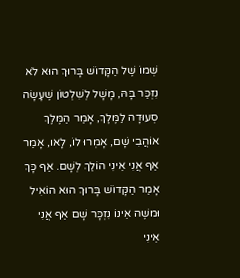שְׁמוֹ שֶׁל הַקָּדוֹשׁ בָּרוּךְ הוּא לֹא נִזְכַּר בָּהּ, מָשָׁל לְשִׁלְטוֹן שֶׁעָשָׂה סְעוּדָה לַמֶּלֶךְ, אָמַר הַמֶּלֶךְ אוֹהֲבִי שָׁם, אָמְרוּ לוֹ, לָאו, אָמַר אַף אֲנִי אֵינִי הוֹלֵךְ לְשָׁם. אַף כָּךְ אָמַר הַקָּדוֹשׁ בָּרוּךְ הוּא הוֹאִיל וּמשֶׁה אֵינוֹ נִזְכָּר שָׁם אַף אֲנִי אֵינִי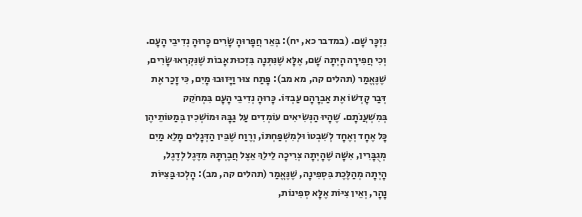נִזְכָּר שָׁם. (במדבר כא, יח): בְּאֵר חֲפָרוּהָ שָׂרִים כָּרוּהָ נְדִיבֵי הָעָם. וְכִי חֲפִירָה הָיְתָה שָׁם, אֶלָּא שֶׁנִּתְּנָה בִּזְכוּת אָבוֹת שֶׁנִּקְרְאוּ שָׂרִים, שֶׁנֶּאֱמַר (תהלים קה, מא מב): פָּתַח צוּר וַיָּזוּבוּ מָיִם, כִּי זָכַר אֶת דְּבַר קָדְשׁוֹ אֶת אַבְרָהָם עַבְדּוֹ. כָּרוּהָ נְדִיבֵי הָעָם בִּמְחֹקֵק בְּמִשְׁעֲנֹתָם. שֶׁהָיוּ הַנְּשִׂיאִים עוֹמְדִים עַל גַּבָּהּ וּמוֹשְׁכִין בְּמַטּוֹתֵיהֶן כָּל אֶחָד וְאֶחָד לְשִׁבְטוֹ וּלְמִשְׁפַּחְתּוֹ, וְרֶוַח שֶׁבֵּין הַדְּגָלִים מָלֵא מַיִם מְגֻבָּרִין, אִשָּׁה שֶׁהָיְתָה צְרִיכָה לֵילֵךְ אֵצֶל חֲבֶרְתָּהּ מִדֶּגֶל לְדֶגֶל, הָיְתָה מְהַלֶּכֶת בִּסְפִינָה, שֶׁנֶּאֱמַר (תהלים קה, מב): הָלְכוּ בַּצִּיּוֹת נָהָר, וְאֵין צִיּוֹת אֶלָּא סְפִינוֹת,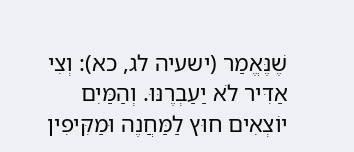שֶׁנֶּאֱמַר (ישעיה לג, כא): וְצִי אַדִּיר לֹא יַעַבְרֶנּוּ. וְהַמַּיִם יוֹצְאִים חוּץ לַמַּחֲנֶה וּמַקִּיפִין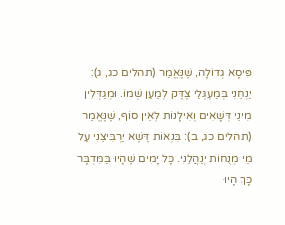פִּיסָא גְדוֹלָה, שֶׁנֶּאֱמַר (תהלים כג, ג): יַנְחֵנִי בְּמַעְגְּלֵי צֶדֶּק לְמַעַן שְׁמוֹ. וּמְגַדְּלִין מִינֵי דְּשָׁאִים וְאִילָנוֹת לְאֵין סוֹף, שֶׁנֶּאֱמַר (תהלים כג, ב): בִּנְאוֹת דֶּשֶׁא יַרְבִּיצֵנִי עַל מֵי מְנֻחוֹת יְנַהֲלֵנִי. כָּל יָמִים שֶׁהָיוּ בַּמִּדְבָּר כָּךְ הָיוּ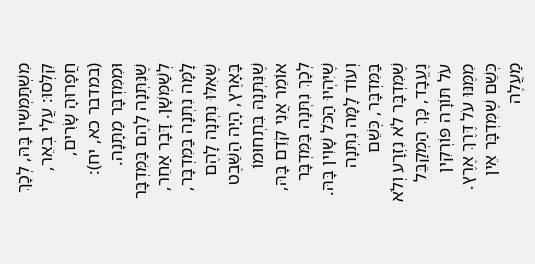מִשְׁתַּמְּשִׁין בָּהּ, לְכָךְ קִלְּסוּ: עֲלִי בְאֵר, חֲפָרוּהָ שָׂרִים, (במדבר כא, יח): וּמִמִּדְבָּר מַתָּנָה. שֶׁנִּתְּנָה לָהֶם בַּמִּדְבָּר לְשַׁמְּשָׁן. דָּבָר אַחֵר, לָמָּה נִתְּנָה בַּמִּדְבָּר, שֶׁאִלּוּ נִתְּנָה לָהֶם בָּאָרֶץ, הָיָה הַשֵּׁבֶט שֶׁנִּתְּנָהּ בִּתְחוּמוֹ אוֹמֵר אֲנִי קֹדֵם בָּהּ, לְכָךְ נִתְּנָה בַּמִּדְבָּר שֶׁיִּהְיוּ הַכֹּל שָׁוִין בָּהּ. וְעוֹד לָמָּה נִתְּנָה בַּמִּדְבָּר, כְּשֵׁם שֶׁמִּדְבָּר לֹא נִזְרָע וְלֹא נֶעֱבָד, כָּךְ הַמְקַבֵּל עֹל תּוֹרָה פּוֹרְקִין מִמֶּנּוּ עֹל דֶּרֶךְ אֶרֶץ. כְּשֵׁם שֶׁמִּדְבָּר אֵין מַעֲלֶה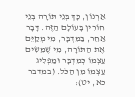אַרְנוֹן, כָּךְ בְּנֵי תּוֹרָה בְּנֵי חוֹרִין בָּעוֹלָם הַזֶּה. דָּבָר אַחֵר, בַּמִּדְבָּר, מִי מְקַיֵּם אֶת הַתּוֹרָה, מִי שֶׁמֵּשִׂים עַצְמוֹ כְּמִדְבָּר וּמַפְלִיג עַצְמוֹ מִן הַכֹּל. (במדבר כא, יט):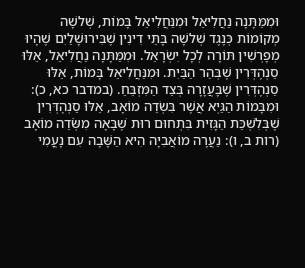וּמִמַּתָּנָה נַחֲלִיאֵל וּמִנַּחֲלִיאֵל בָּמוֹת, שְׁלשָׁה מְקוֹמוֹת כְּנֶגֶד שְׁלשָׁה בָּתֵּי דִינִין שֶׁבִּירוּשָׁלַיִם שֶׁהָיוּ מְפָרְשִׁין תּוֹרָה לְכָל יִשְׂרָאֵל. וּמִמַּתָּנָה נַחֲלִיאֵל, אֵלּוּ סַנְהֶדְּרִין שֶׁבְּהַר הַבַּיִת. וּמִנַּחֲלִיאֵל בָּמוֹת, אֵלּוּ סַנְהֶדְּרִין שֶׁבָּעֲזָרָה בְּצַד הַמִּזְבֵּחַ. (במדבר כא, כ): וּמִבָּמוֹת הַגַּיְא אֲשֶׁר בִּשְׂדֵה מוֹאָב, אֵלּוּ סַנְהֶדְּרִין שֶׁבְּלִשְׁכַּת הַגָּזִית בִּתְחוּם רוּת שֶׁבָּאָה מִשְֹּׂדֵה מוֹאָב (רות ב, ו): נַעֲרָה מוֹאֲבִיָה הִיא הַשָּׁבָה עִם נָעֳמִי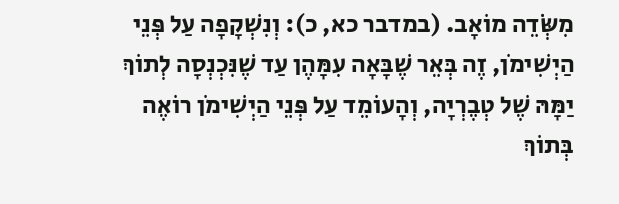מִשְֹּׂדֵה מוֹאָב. (במדבר כא, כ): וְנִשְׁקָפָה עַל פְּנֵי הַיְשִׁימֹן, זֶה בְּאֵר שֶׁבָּאָה עִמָּהֶן עַד שֶׁנִּכְנְסָה לְתוֹךְ יַמָּהּ שֶׁל טְבֶרְיָה, וְהָעוֹמֵד עַל פְּנֵי הַיְשִׁימֹן רוֹאֶה בְּתוֹךְ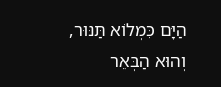הַיָּם כִּמְלוֹא תַּנּוּר, וְהוּא הַבְּאֵר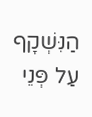הַנִּשְׁקָף עַל פְּנֵי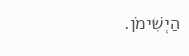הַיְשִׁימֹן.